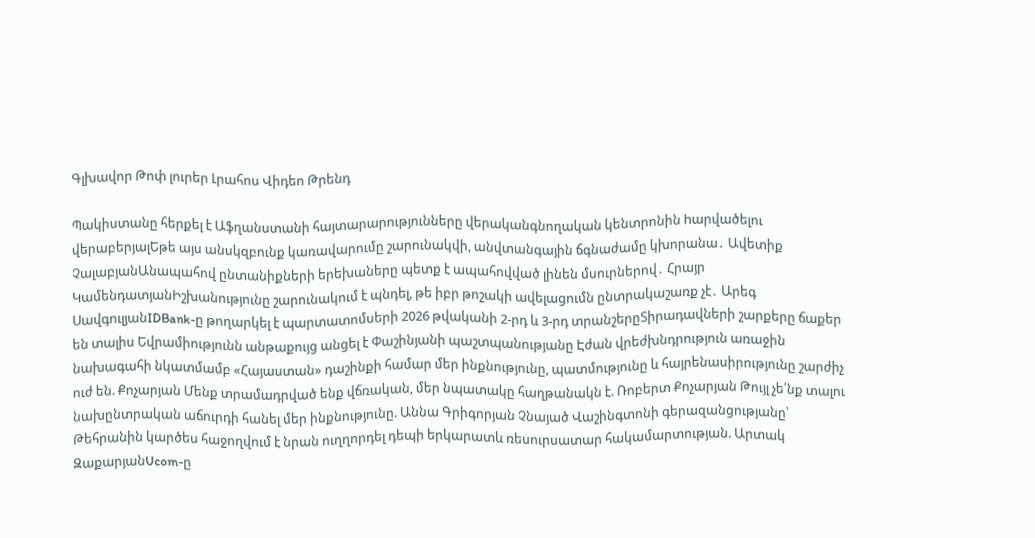Գլխավոր Թոփ լուրեր Լրահոս Վիդեո Թրենդ

Պակիստանը հերքել է Աֆղանստանի հայտարարությունները վերականգնողական կենտրոնին hարվածելու վերաբերյալԵթե այս անսկզբունք կառավարումը շարունակվի, անվտանգային ճգնաժամը կխորանա․ Ավետիք ՉալաբյանԱնապահով ընտանիքների երեխաները պետք է ապահովված լինեն մսուրներով․ Հրայր ԿամենդատյանԻշխանությունը շարունակում է պնդել, թե իբր թոշակի ավելացումն ընտրակաշառք չէ․ Արեգ ՍավգուլյանIDBank-ը թողարկել է պարտատոմսերի 2026 թվականի 2-րդ և 3-րդ տրանշերըՏիրադավների շարքերը ճաքեր են տալիս Եվրամիությունն անթաքույց անցել է Փաշինյանի պաշտպանությանը Էժան վրեժխնդրություն առաջին նախագահի նկատմամբ «Հայաստան» դաշինքի համար մեր ինքնությունը, պատմությունը և հայրենասիրությունը շարժիչ ուժ են. Քոչարյան Մենք տրամադրված ենք վճռական, մեր նպատակը հաղթանակն է. Ռոբերտ Քոչարյան Թույլ չե՛նք տալու նախընտրական աճուրդի հանել մեր ինքնությունը. Աննա Գրիգորյան Չնայած Վաշինգտոնի գերազանցությանը՝ Թեհրանին կարծես հաջողվում է նրան ուղղորդել դեպի երկարատև ռեսուրսատար հակամարտության. Արտակ ԶաքարյանUcom-ը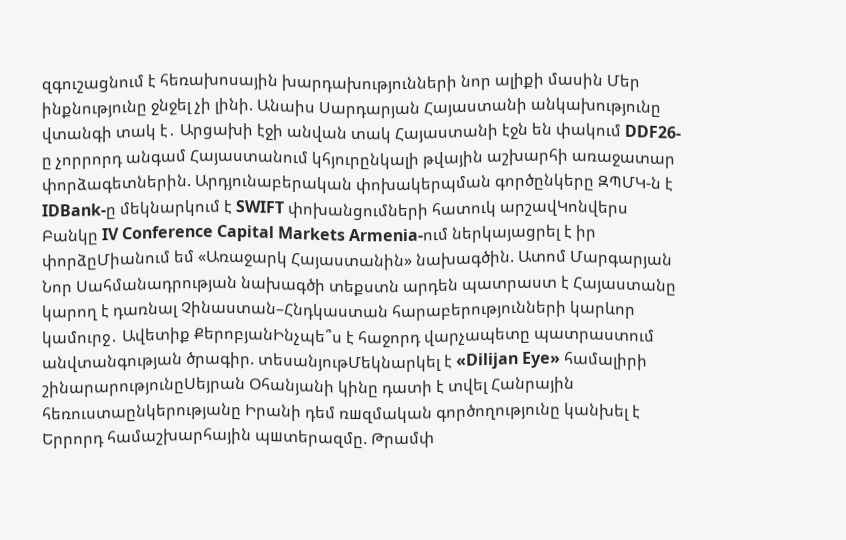զգուշացնում է հեռախոսային խարդախությունների նոր ալիքի մասին Մեր ինքնությունը ջնջել չի լինի. Անաիս Սարդարյան Հայաստանի անկախությունը վտանգի տակ է․ Արցախի էջի անվան տակ Հայաստանի էջն են փակում DDF26-ը չորրորդ անգամ Հայաստանում կհյուրընկալի թվային աշխարհի առաջատար փորձագետներին. Արդյունաբերական փոխակերպման գործընկերը ԶՊՄԿ-ն է IDBank-ը մեկնարկում է SWIFT փոխանցումների հատուկ արշավԿոնվերս Բանկը IV Conference Capital Markets Armenia-ում ներկայացրել է իր փորձըՄիանում եմ «Առաջարկ Հայաստանին» նախագծին. Ատոմ Մարգարյան Նոր Սահմանադրության նախագծի տեքստն արդեն պատրաստ է Հայաստանը կարող է դառնալ Չինաստան–Հնդկաստան հարաբերությունների կարևոր կամուրջ․ Ավետիք ՔերոբյանԻնչպե՞ս է հաջորդ վարչապետը պատրաստում անվտանգության ծրագիր. տեսանյութՄեկնարկել է «Dilijan Eye» համալիրի շինարարությունըՍեյրան Օհանյանի կինը դատի է տվել Հանրային հեռուստաընկերությանը Իրանի դեմ ռшզմական գործողությունը կանխել է Երրորդ համաշխարհային պшտերազմը. Թրամփ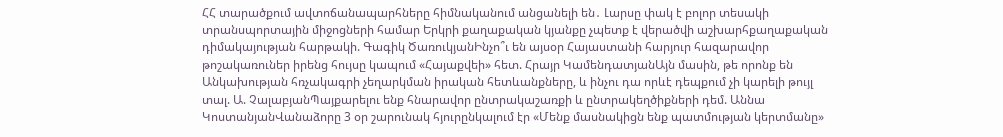ՀՀ տարածքում ավտոճանապարհները հիմնականում անցանելի են․ Լարսը փակ է բոլոր տեսակի տրանսպորտային միջոցների համար Երկրի քաղաքական կյանքը չպետք է վերածվի աշխարհքաղաքական դիմակայության հարթակի. Գագիկ ԾառուկյանԻնչո՞ւ են այսօր Հայաստանի հարյուր հազարավոր թոշակառուներ իրենց հույսը կապում «Հայաքվեի» հետ. Հրայր ԿամենդատյանԱյն մասին, թե որոնք են Անկախության հռչակագրի չեղարկման իրական հետևանքները, և ինչու դա որևէ դեպքում չի կարելի թույլ տալ. Ա. ՉալաբյանՊայքարելու ենք հնարավոր ընտրակաշառքի և ընտրակեղծիքների դեմ. Աննա ԿոստանյանՎանաձորը 3 օր շարունակ հյուրընկալում էր «Մենք մասնակիցն ենք պատմության կերտմանը»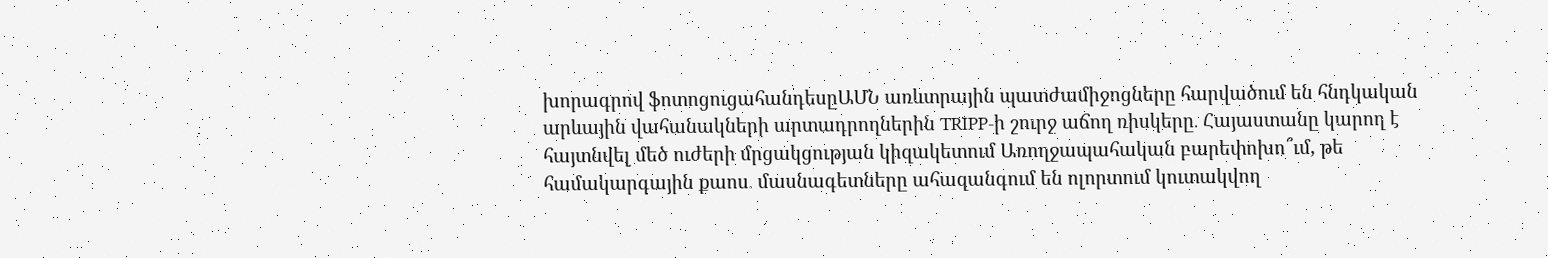խորագրով ֆոտոցուցահանդեսըԱՄՆ առևտրային պատժամիջոցները հարվածում են հնդկական արևային վահանակների արտադրողներին TRIPP-ի շուրջ աճող ռիսկերը․ Հայաստանը կարող է հայտնվել մեծ ուժերի մրցակցության կիզակետում Առողջապահական բարեփոխո՞ւմ, թե համակարգային քաոս․ մասնագետները ահազանգում են ոլորտում կուտակվող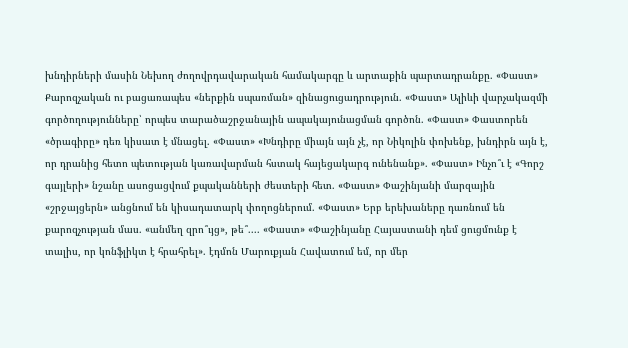խնդիրների մասին Նեխող ժողովրդավարական համակարգը և արտաքին պարտադրանքը. «Փաստ» Քարոզչական ու բացառապես «ներքին սպառման» զինացուցադրություն. «Փաստ» Ալիևի վարչակազմի գործողությունները՝ որպես տարածաշրջանային ապակայունացման գործոն. «Փաստ» Փաստորեն «ծրագիրը» դեռ կիսատ է մնացել. «Փաստ» «Խնդիրը միայն այն չէ, որ Նիկոլին փոխենք, խնդիրն այն է, որ դրանից հետո պետության կառավարման հստակ հայեցակարգ ունենանք». «Փաստ» Ինչո՞ւ է «Գորշ գայլերի» նշանը ասոցացվում քպականների ժեստերի հետ. «Փաստ» Փաշինյանի մարզային «շրջայցերն» անցնում են կիսադատարկ փողոցներում. «Փաստ» Երբ երեխաները դառնում են քարոզչության մաս. «անմեղ զրո՞ւյց», թե՞.... «Փաստ» «Փաշինյանը Հայաստանի դեմ ցուցմունք է տալիս, որ կոնֆլիկտ է հրահրել». էդմոն Մարուքյան Հավատում եմ, որ մեր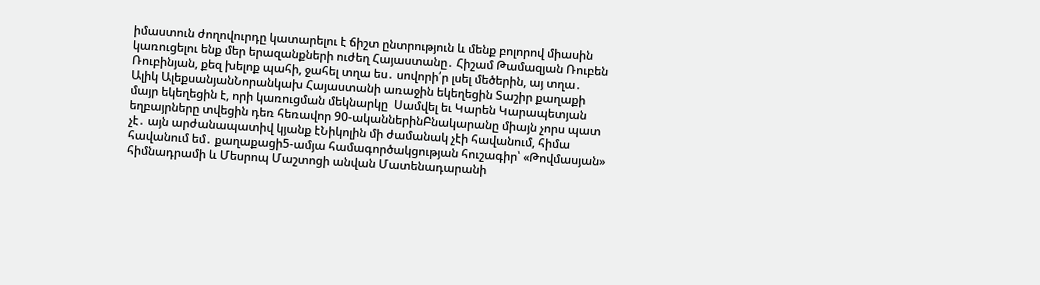իմաստուն ժողովուրդը կատարելու է ճիշտ ընտրություն և մենք բոլորով միասին կառուցելու ենք մեր երազանքների ուժեղ Հայաստանը․ Հիշամ Թամազյան Ռուբեն Ռուբինյան, քեզ խելոք պահի, ջահել տղա ես․ սովորի՛ր լսել մեծերին, այ տղա․ Ալիկ ԱլեքսանյանՆորանկախ Հայաստանի առաջին եկեղեցին Տաշիր քաղաքի մայր եկեղեցին է, որի կառուցման մեկնարկը  Սամվել եւ Կարեն Կարապետյան եղբայրները տվեցին դեռ հեռավոր 90-ականներինԲնակարանը միայն չորս պատ չէ․ այն արժանապատիվ կյանք էՆիկոլին մի ժամանակ չէի հավանում, հիմա հավանում եմ․ քաղաքացի5-ամյա համագործակցության հուշագիր՝ «Թովմասյան» հիմնադրամի և Մեսրոպ Մաշտոցի անվան Մատենադարանի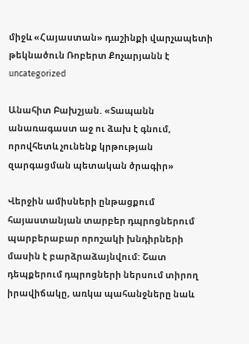միջև «Հայաստան» դաշինքի վարչապետի թեկնածուն Ռոբերտ Քոչարյանն է
uncategorized

Անահիտ Բախշյան. «Տապանն անառագաստ աջ ու ձախ է գնում, որովհետև չունենք կրթության զարգացման պետական ծրագիր»

Վերջին ամիսների ընթացքում հայաստանյան տարբեր դպրոցներում պարբերաբար որոշակի խնդիրների մասին է բարձրաձայնվում: Շատ դեպքերում դպրոցների ներսում տիրող իրավիճակը, առկա պահանջները նաև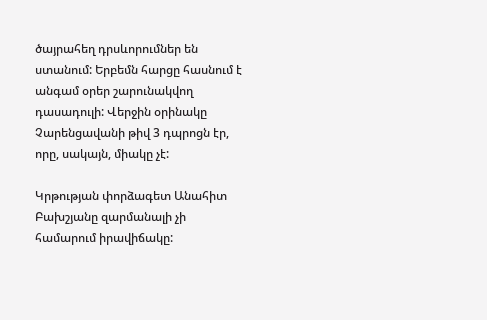ծայրահեղ դրսևորումներ են ստանում: Երբեմն հարցը հասնում է անգամ օրեր շարունակվող դասադուլի: Վերջին օրինակը Չարենցավանի թիվ 3 դպրոցն էր, որը, սակայն, միակը չէ:

Կրթության փորձագետ Անահիտ Բախշյանը զարմանալի չի համարում իրավիճակը: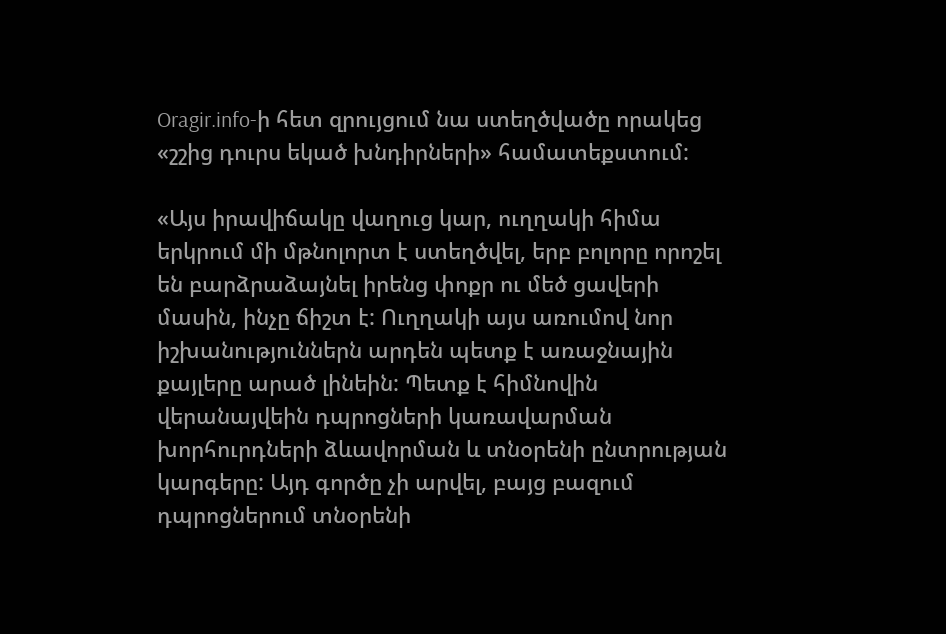Oragir.info-ի հետ զրույցում նա ստեղծվածը որակեց «շշից դուրս եկած խնդիրների» համատեքստում:

«Այս իրավիճակը վաղուց կար, ուղղակի հիմա երկրում մի մթնոլորտ է ստեղծվել, երբ բոլորը որոշել են բարձրաձայնել իրենց փոքր ու մեծ ցավերի մասին, ինչը ճիշտ է: Ուղղակի այս առումով նոր իշխանություններն արդեն պետք է առաջնային քայլերը արած լինեին: Պետք է հիմնովին վերանայվեին դպրոցների կառավարման խորհուրդների ձևավորման և տնօրենի ընտրության կարգերը: Այդ գործը չի արվել, բայց բազում դպրոցներում տնօրենի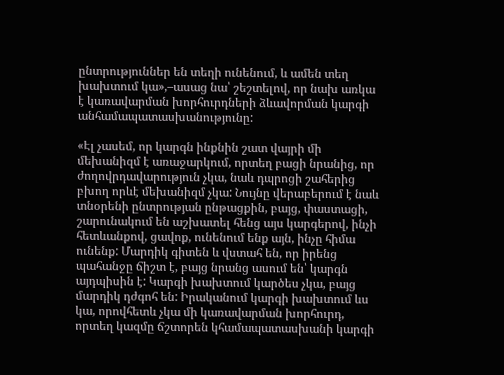ընտրություններ են տեղի ունենում, և ամեն տեղ խախտում կա»,–ասաց նա՝ շեշտելով, որ նախ առկա է կառավարման խորհուրդների ձևավորման կարգի անհամապատասխանությունը:

«Էլ չասեմ, որ կարգն ինքնին շատ վայրի մի մեխանիզմ է առաջարկում, որտեղ բացի նրանից, որ ժողովրդավարություն չկա, նաև դպրոցի շահերից բխող որևէ մեխանիզմ չկա: Նույնը վերաբերում է նաև տնօրենի ընտրության ընթացքին, բայց, փաստացի, շարունակում են աշխատել հենց այս կարգերով, ինչի հետևանքով, ցավոք, ունենում ենք այն, ինչը հիմա ունենք: Մարդիկ գիտեն և վստահ են, որ իրենց պահանջը ճիշտ է, բայց նրանց ասում են՝ կարգն այդպիսին է: Կարգի խախտում կարծես չկա, բայց մարդիկ դժգոհ են: Իրականում կարգի խախտում ևս կա, որովհետև չկա մի կառավարման խորհուրդ, որտեղ կազմը ճշտորեն կհամապատասխանի կարգի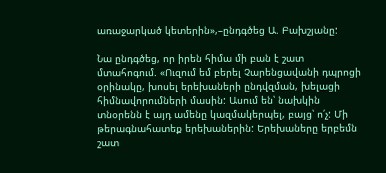առաջարկած կետերին»,–ընդգծեց Ա. Բախշյանը:

Նա ընդգծեց, որ իրեն հիմա մի բան է շատ մտահոգում. «Ուզում եմ բերել Չարենցավանի դպրոցի օրինակը, խոսել երեխաների ընդվզման, խելացի հիմնավորումների մասին: Ասում են՝ նախկին տնօրենն է այդ ամենը կազմակերպել, բայց՝ ո՛չ: Մի թերագնահատեք երեխաներին: Երեխաները երբեմն շատ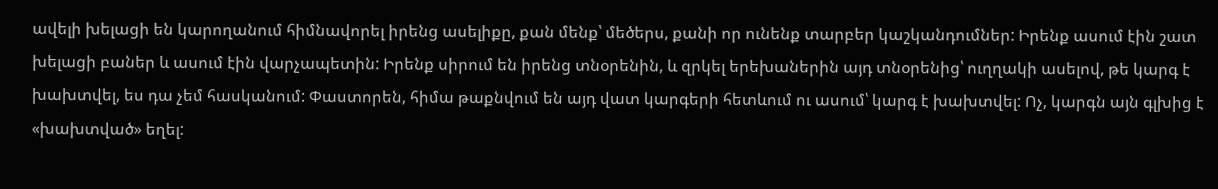ավելի խելացի են կարողանում հիմնավորել իրենց ասելիքը, քան մենք՝ մեծերս, քանի որ ունենք տարբեր կաշկանդումներ: Իրենք ասում էին շատ խելացի բաներ և ասում էին վարչապետին: Իրենք սիրում են իրենց տնօրենին, և զրկել երեխաներին այդ տնօրենից՝ ուղղակի ասելով, թե կարգ է խախտվել, ես դա չեմ հասկանում: Փաստորեն, հիմա թաքնվում են այդ վատ կարգերի հետևում ու ասում՝ կարգ է խախտվել: Ոչ, կարգն այն գլխից է «խախտված» եղել: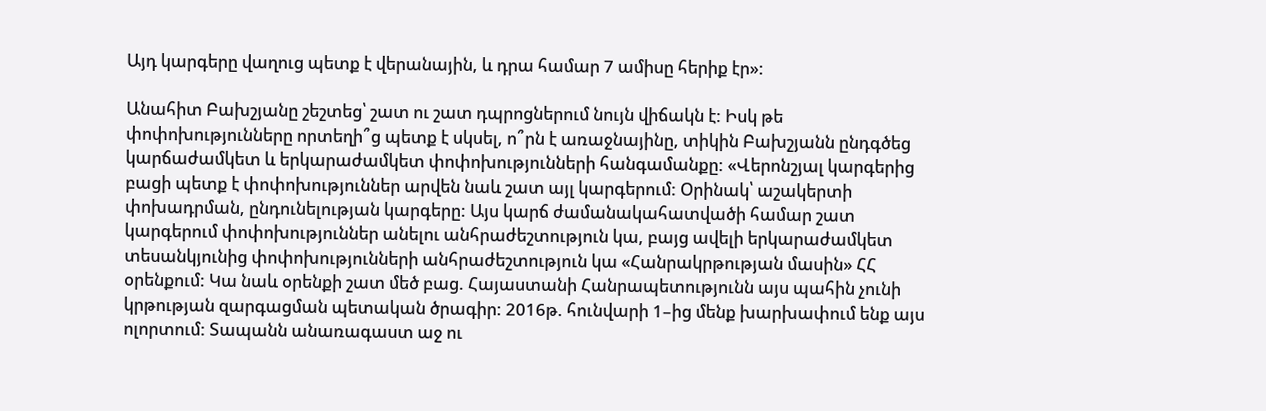Այդ կարգերը վաղուց պետք է վերանային, և դրա համար 7 ամիսը հերիք էր»:

Անահիտ Բախշյանը շեշտեց՝ շատ ու շատ դպրոցներում նույն վիճակն է: Իսկ թե փոփոխությունները որտեղի՞ց պետք է սկսել, ո՞րն է առաջնայինը, տիկին Բախշյանն ընդգծեց կարճաժամկետ և երկարաժամկետ փոփոխությունների հանգամանքը: «Վերոնշյալ կարգերից բացի պետք է փոփոխություններ արվեն նաև շատ այլ կարգերում: Օրինակ՝ աշակերտի փոխադրման, ընդունելության կարգերը: Այս կարճ ժամանակահատվածի համար շատ կարգերում փոփոխություններ անելու անհրաժեշտություն կա, բայց ավելի երկարաժամկետ տեսանկյունից փոփոխությունների անհրաժեշտություն կա «Հանրակրթության մասին» ՀՀ օրենքում: Կա նաև օրենքի շատ մեծ բաց. Հայաստանի Հանրապետությունն այս պահին չունի կրթության զարգացման պետական ծրագիր: 2016թ. հունվարի 1–ից մենք խարխափում ենք այս ոլորտում: Տապանն անառագաստ աջ ու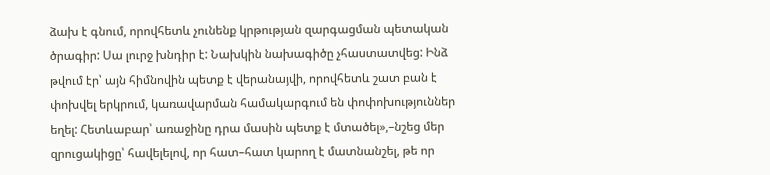ձախ է գնում, որովհետև չունենք կրթության զարգացման պետական ծրագիր: Սա լուրջ խնդիր է: Նախկին նախագիծը չհաստատվեց: Ինձ թվում էր՝ այն հիմնովին պետք է վերանայվի, որովհետև շատ բան է փոխվել երկրում, կառավարման համակարգում են փոփոխություններ եղել: Հետևաբար՝ առաջինը դրա մասին պետք է մտածել»,–նշեց մեր զրուցակիցը՝ հավելելով, որ հատ–հատ կարող է մատնանշել, թե որ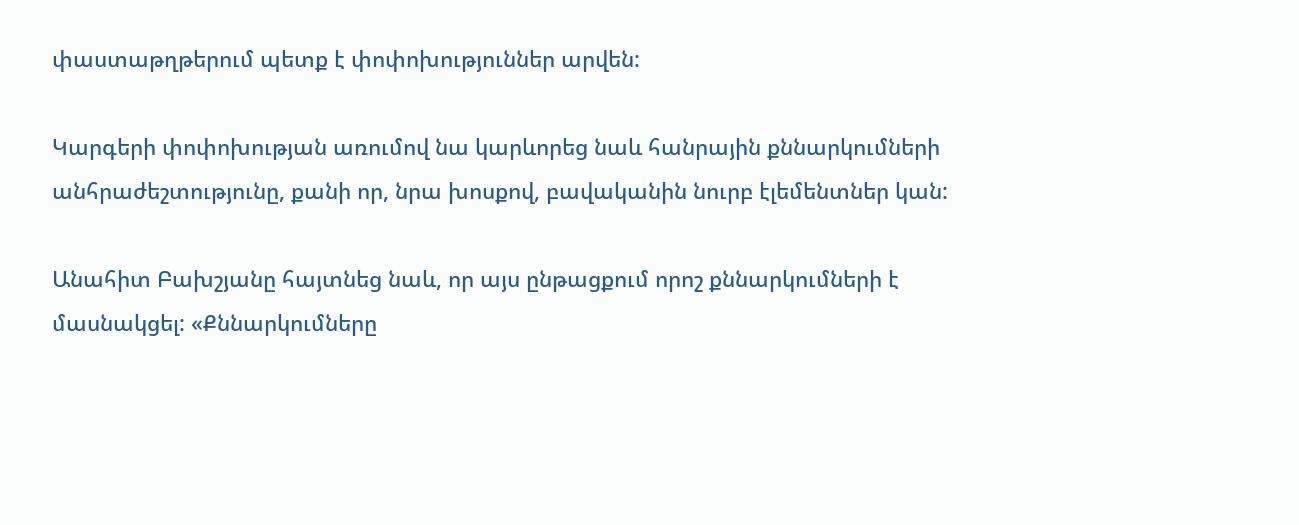փաստաթղթերում պետք է փոփոխություններ արվեն:

Կարգերի փոփոխության առումով նա կարևորեց նաև հանրային քննարկումների անհրաժեշտությունը, քանի որ, նրա խոսքով, բավականին նուրբ էլեմենտներ կան:

Անահիտ Բախշյանը հայտնեց նաև, որ այս ընթացքում որոշ քննարկումների է մասնակցել: «Քննարկումները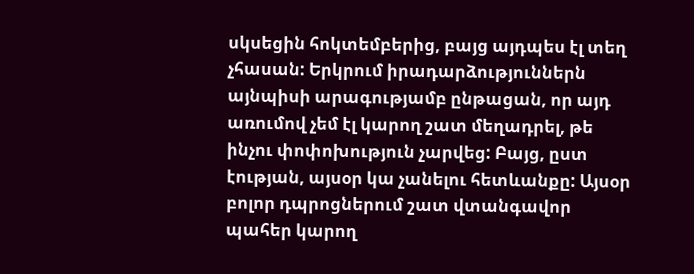սկսեցին հոկտեմբերից, բայց այդպես էլ տեղ չհասան: Երկրում իրադարձություններն այնպիսի արագությամբ ընթացան, որ այդ առումով չեմ էլ կարող շատ մեղադրել, թե ինչու փոփոխություն չարվեց: Բայց, ըստ էության, այսօր կա չանելու հետևանքը: Այսօր բոլոր դպրոցներում շատ վտանգավոր պահեր կարող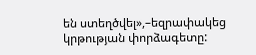են ստեղծվել»,–եզրափակեց կրթության փորձագետը: